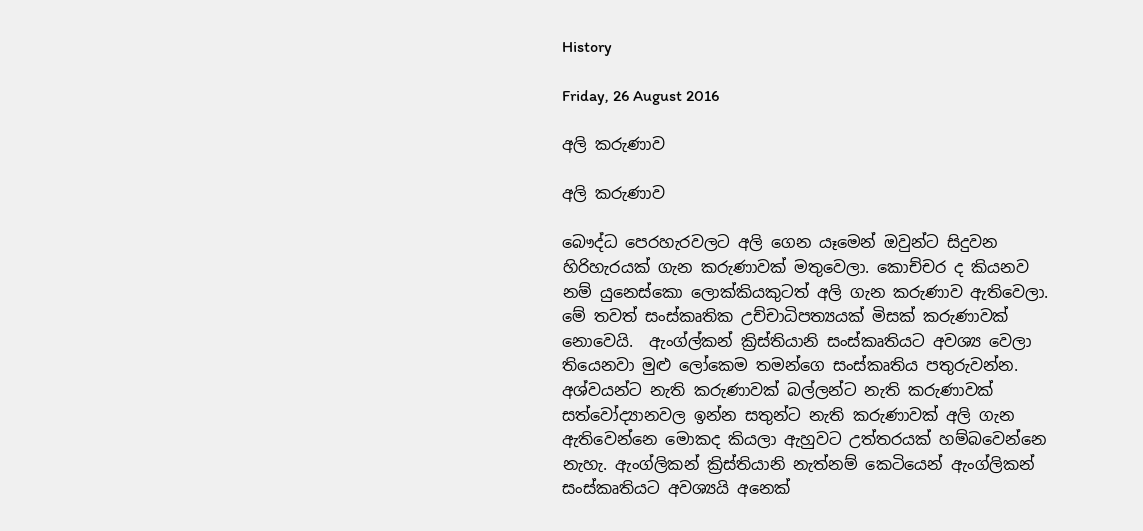History

Friday, 26 August 2016

අලි කරුණාව

අලි කරුණාව

බෞද්ධ පෙරහැරවලට අලි ගෙන යෑමෙන් ඔවුන්ට සිදුවන හිරිහැරයක් ගැන කරුණාවක් මතුවෙලා. කොච්චර ද කියනව නම් යුනෙස්කො ලොක්කියකුටත් අලි ගැන කරුණාව ඇතිවෙලා. මේ තවත් සංස්කෘතික උච්චාධිපත්‍යයක් මිසක් කරුණාවක් නොවෙයි.  ඇංග්ල්කන් ක්‍රිස්තියානි සංස්කෘතියට අවශ්‍ය වෙලා තියෙනවා මුළු ලෝකෙම තමන්ගෙ සංස්කෘතිය පතුරුවන්න. අශ්වයන්ට නැති කරුණාවක් බල්ලන්ට නැති කරුණාවක් සත්වෝද්‍යානවල ඉන්න සතුන්ට නැති කරුණාවක් අලි ගැන ඇතිවෙන්නෙ මොකද කියලා ඇහුවට උත්තරයක් හම්බවෙන්නෙ නැහැ. ඇංග්ලිකන් ක්‍රිස්තියානි නැත්නම් කෙටියෙන් ඇංග්ලිකන් සංස්කෘතියට අවශ්‍යයි අනෙක්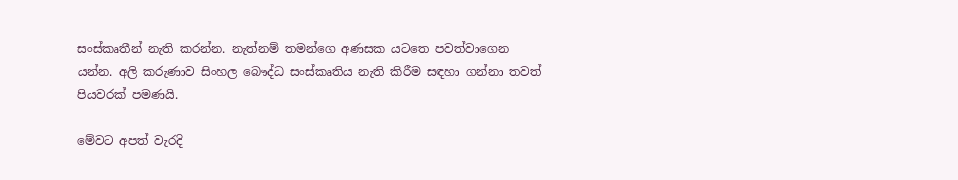සංස්කෘතීන් නැති කරන්න. නැත්නම් තමන්ගෙ අණසක යටතෙ පවත්වාගෙන යන්න. අලි කරුණාව සිංහල බෞද්ධ සංස්කෘතිය නැති කිරීම සඳහා ගන්නා තවත් පියවරක් පමණයි.

මේවට අපත් වැරදි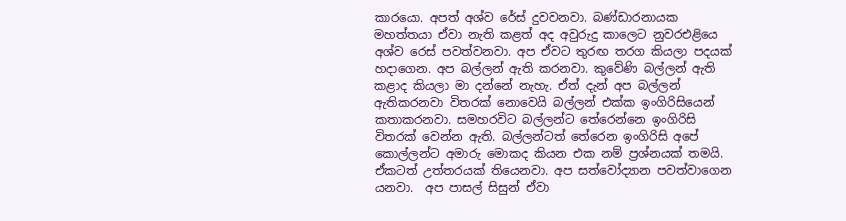කාරයො. අපත් අශ්ව රේස් දුවවනවා. බණ්ඩාරනායක මහත්තයා ඒවා නැති කළත් අද අවුරුදු කාලෙට නුවරඑළියෙ අශ්ව රෙස් පවත්වනවා. අප ඒවට තුරඟ තරග කියලා පදයක් හදාගෙන. අප බල්ලන් ඇති කරනවා. කුවේණි බල්ලන් ඇති කළාද කියලා මා දන්නේ නැහැ. ඒත් දැන් අප බල්ලන් ඇතිකරනවා විතරක් නොවෙයි බල්ලන් එක්ක ඉංගිරිසියෙන් කතාකරනවා. සමහරවිට බල්ලන්ට තේරෙන්නෙ ඉංගිරිසි විතරක් වෙන්න ඇති. බල්ලන්ටත් තේරෙන ඉංගිරිසි අපේ කොල්ලන්ට අමාරු මොකද කියන එක නම් ප්‍රශ්නයක් තමයි. ඒකටත් උත්තරයක් තියෙනවා. අප සත්වෝද්‍යාන පවත්වාගෙන යනවා.  අප පාසල් සිසුන් ඒවා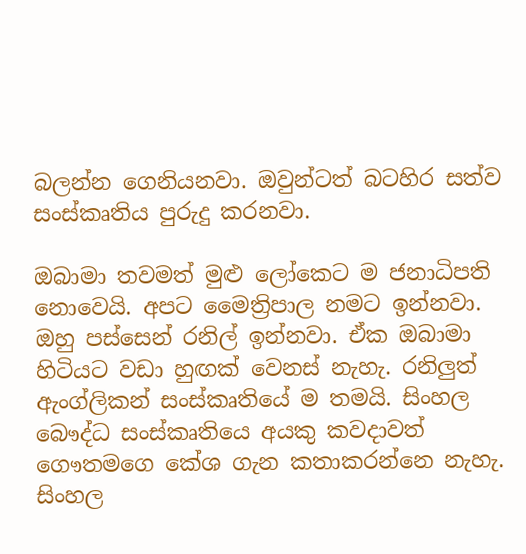බලන්න ගෙනියනවා. ඔවුන්ටත් බටහිර සත්ව සංස්කෘතිය පුරුදු කරනවා.

ඔබාමා තවමත් මුළු ලෝකෙට ම ජනාධිපති නොවෙයි. අපට මෛත්‍රිපාල නමට ඉන්නවා. ඔහු පස්සෙන් රනිල් ඉන්නවා. ඒක ඔබාමා හිටියට වඩා හුඟක් වෙනස් නැහැ. රනිලුත් ඇංග්ලිකන් සංස්කෘතියේ ම තමයි. සිංහල බෞද්ධ සංස්කෘතියෙ අයකු කවදාවත් ගෞතමගෙ කේශ ගැන කතාකරන්නෙ නැහැ. සිංහල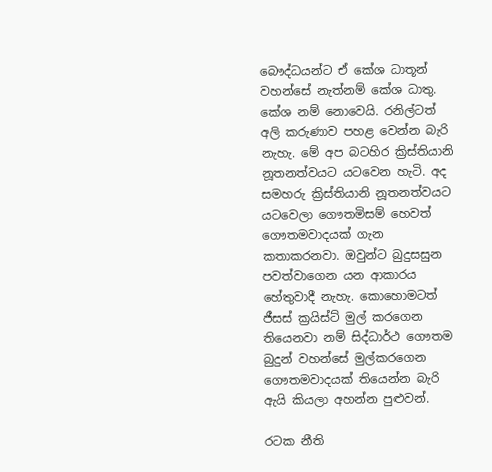බෞද්ධයන්ට ඒ කේශ ධාතූන් වහන්සේ නැත්නම් කේශ ධාතු. කේශ නම් නොවෙයි. රනිල්ටත් අලි කරුණාව පහළ වෙන්න බැරි නැහැ. මේ අප බටහිර ක්‍රිස්තියානි නූතනත්වයට යටවෙන හැටි. අද සමහරු ක්‍රිස්තියානි නූතනත්වයට යටවෙලා ගෞතමිසම් හෙවත් ගෞතමවාදයක් ගැන කතාකරනවා. ඔවුන්ට බුදුසසුන පවත්වාගෙන යන ආකාරය හේතුවාදී නැහැ. කොහොමටත් ජීසස් ක්‍රයිස්ට් මුල් කරගෙන තියෙනවා නම් සිද්ධාර්ථ ගෞතම බුදුන් වහන්සේ මුල්කරගෙන ගෞතමවාදයක් තියෙන්න බැරි ඇයි කියලා අහන්න පුළුවන්.

රටක නීති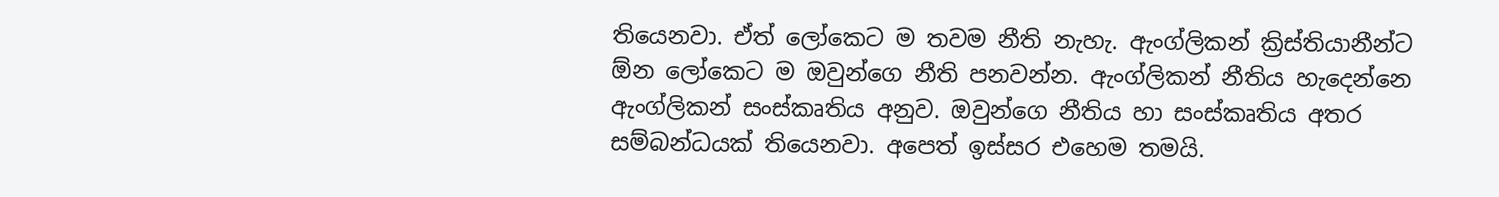තියෙනවා. ඒත් ලෝකෙට ම තවම නීති නැහැ. ඇංග්ලිකන් ක්‍රිස්තියානීන්ට ඕන ලෝකෙට ම ඔවුන්ගෙ නීති පනවන්න. ඇංග්ලිකන් නීතිය හැදෙන්නෙ ඇංග්ලිකන් සංස්කෘතිය අනුව. ඔවුන්ගෙ නීතිය හා සංස්කෘතිය අතර සම්බන්ධයක් තියෙනවා. අපෙත් ඉස්සර එහෙම තමයි.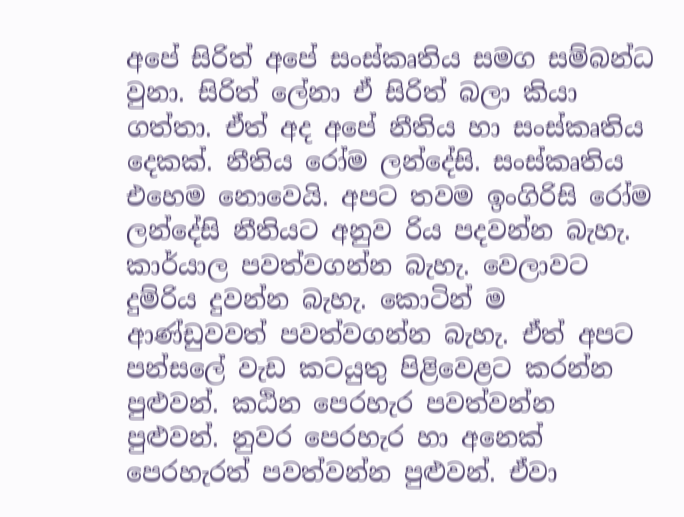අපේ සිරිත් අපේ සංස්කෘතිය සමග සම්බන්ධ වුනා. සිරිත් ලේනා ඒ සිරිත් බලා කියා ගත්තා. ඒත් අද අපේ නීතිය හා සංස්කෘතිය දෙකක්. නීතිය රෝම ලන්දේසි. සංස්කෘතිය එහෙම නොවෙයි. අපට තවම ඉංගිරිසි රෝම ලන්දේසි නීතියට අනුව රිය පදවන්න බැහැ. කාර්යාල පවත්වගන්න බැහැ. වෙලාවට දුම්රිය දුවන්න බැහැ. කොටින් ම ආණ්ඩුවවත් පවත්වගන්න බැහැ. ඒත් අපට පන්සලේ වැඩ කටයුතු පිළිවෙළට කරන්න පුළුවන්. කඨින පෙරහැර පවත්වන්න පුළුවන්. නුවර පෙරහැර හා අනෙක් පෙරහැරත් පවත්වන්න පුළුවන්. ඒවා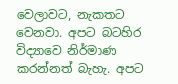වෙලාවට, නැකතට වෙනවා. අපට බටහිර විද්‍යාවෙ නිර්මාණ කරන්නත් බැහැ. අපට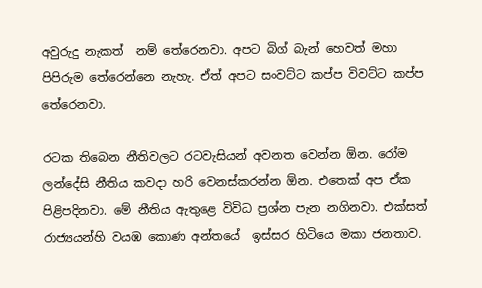අවුරුදු නැකත්  නම් තේරෙනවා. අපට බිග් බැන් හෙවත් මහා පිපිරුම තේරෙන්නෙ නැහැ. ඒත් අපට සංවට්ට කප්ප විවට්ට කප්ප තේරෙනවා.

රටක තිබෙන නීතිවලට රටවැසියන් අවනත වෙන්න ඕන. රෝම ලන්දේසි නීතිය කවදා හරි වෙනස්කරන්න ඕන. එතෙක් අප ඒක පිළිපදිනවා. මේ නීතිය ඇතුළෙ විවිධ ප්‍රශ්න පැන නගිනවා. එක්සත් රාජ්‍යයන්හි වයඹ කොණ අන්තයේ  ඉස්සර හිටියෙ මකා ජනතාව.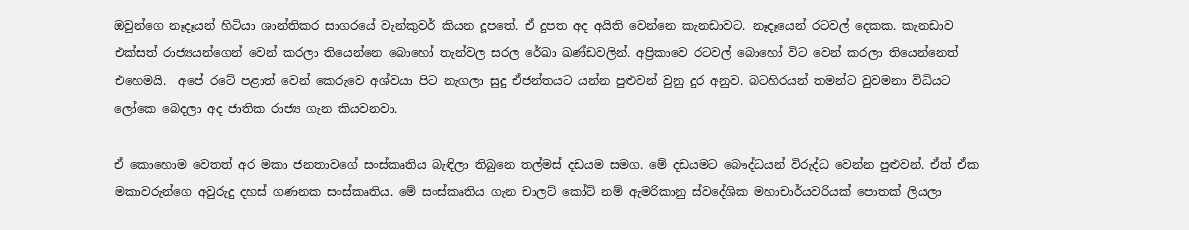ඔවුන්ගෙ නෑදෑයන් හිටියා ශාන්තිකර සාගරයේ වැන්කුවර් කියන දූපතේ. ඒ දුපත අද අයිති වෙන්නෙ කැනඩාවට. නෑදෑයෙන් රටවල් දෙකක. කැනඩාව එක්සත් රාජ්‍යයන්ගෙන් වෙන් කරලා තියෙන්නෙ බොහෝ තැන්වල සරල රේඛා ඛණ්ඩවලින්. අප්‍රිකාවෙ රටවල් බොහෝ විට වෙන් කරලා තියෙන්නෙත් එහෙමයි.  අපේ රටේ පළාත් වෙන් කෙරුවෙ අශ්වයා පිට නැගලා සුදු ඒජන්තයට යන්න පුළුවන් වුනු දුර අනුව. බටහිරයන් තමන්ට වුවමනා විධියට ලෝකෙ බෙදලා අද ජාතික රාජ්‍ය ගැන කියවනවා.

ඒ කොහොම වෙතත් අර මකා ජනතාවගේ සංස්කෘතිය බැඳිලා තිබුනෙ තල්මස් දඩයම සමග. මේ දඩයමට බෞද්ධයන් විරුද්ධ වෙන්න පුළුවන්. ඒත් ඒක මකාවරුන්ගෙ අවුරුදු දහස් ගණනක සංස්කෘතිය. මේ සංස්කෘතිය ගැන චාලට් කෝට් නම් ඇමරිකානු ස්වදේශික මහාචාර්යවරියක් පොතක් ලියලා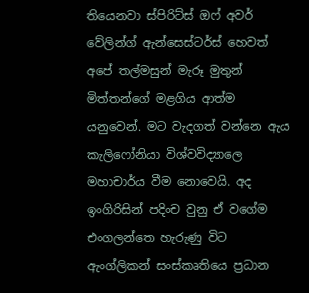තියෙනවා ස්පිරිට්ස් ඔෆ් අවර් වේලින්ග් ඇන්සෙස්ටර්ස් හෙවත් අපේ තල්මසුන් මැරූ මුතුන් මිත්තන්ගේ මළගිය ආත්ම යනුවෙන්. මට වැදගත් වන්නෙ ඇය කැලිෆෝනියා විශ්වවිද්‍යාලෙ මහාචාර්ය වීම නොවෙයි. අද ඉංගිරිසින් පදිංච වුනු ඒ වගේම එංගලන්තෙ හැරුණු විට ඇංග්ලිකන් සංස්කෘතියෙ ප්‍රධාන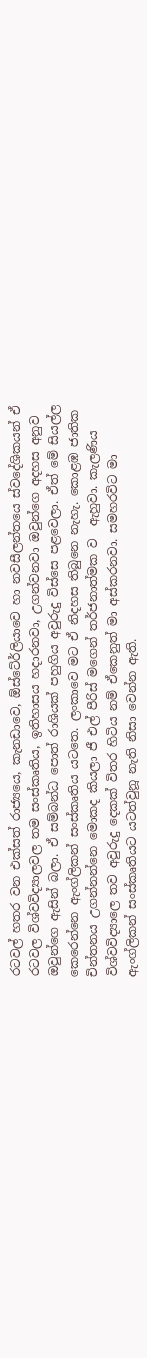රටවල් හතර වන එක්සත් රාජ්‍යයෙ, කැනඩාවෙ, ඕස්ටේ‍ර්ලියාවෙ හා නවසීලන්තයෙ ස්වදේශිකයන් ඒ රටවල විශ්වවිද්‍යාලවල තම සංස්කෘතිය, ඉතිහාසය හදාරනවා, උගන්වනවා ඔවුන්ගෙ අදහස අනුව ඔවුන්ගෙ ඇසින් බලා. ඒ සම්බන්ධ පොත් රාශියක් පහුගිය අවුරුදු විස්සෙ පළවෙලා. ඒත් මේ සියල්ල කෙරෙන්නෙ ඇංග්ලිකන් සංස්කෘතිය යටතෙ. ලංකාවෙ මට ඒ නිදහස තිබුනෙ නැහැ. කොළඹ ජාතික චින්තනය උගන්නන්නෙ මොකද කියලා ජී එල් පීරිස් මගෙන් තර්ජනාත්මක ව  ඇහුවා. කැලණිය විශ්වවිද්‍යාලෙ තව අවුරුදු දෙකක් විතර හිටිය නම් ඒකෙනුත් මා අස්කරනවා. සමහරවිට මා ඇංග්ලිකන් සංස්කෘතියට යටත්වුනූ නැති නිසා වෙන්න ඇති.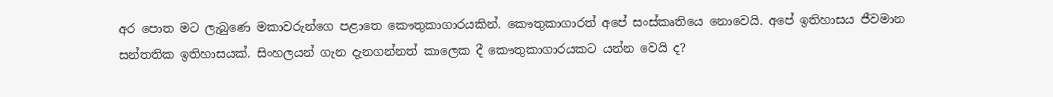අර පොත මට ලැබුණෙ මකාවරුන්ගෙ පළාතෙ කෞතුකාගාරයකින්. කෞතුකාගාරත් අපේ සංස්කෘතියෙ නොවෙයි. අපේ ඉතිහාසය ජීවමාන සන්තතික ඉතිහාසයක්. සිංහලයන් ගැන දැනගන්නත් කාලෙක දී කෞතුකාගාරයකට යන්න වෙයි ද?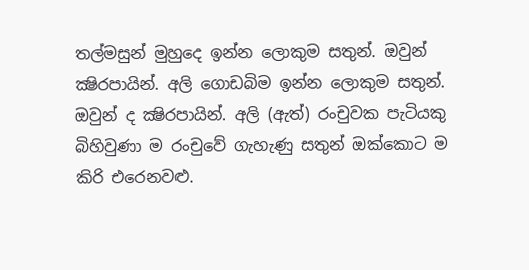තල්මසුන් මුහුදෙ ඉන්න ලොකුම සතුන්. ඔවුන් ක්‍ෂිරපායින්. අලි ගොඩබිම ඉන්න ලොකුම සතුන්. ඔවුන් ද ක්‍ෂිරපායින්. අලි (ඇත්) රංචුවක පැටියකු බිහිවුණා ම රංචුවේ ගැහැණු සතුන් ඔක්කොට ම කිරි එරෙනවළු.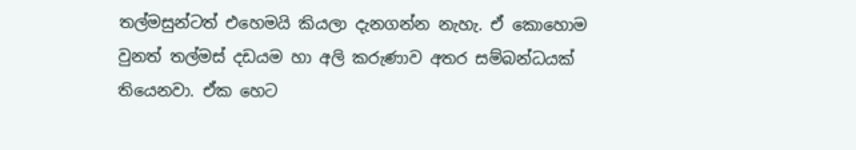තල්මසුන්ටත් එහෙමයි කියලා දැනගන්න නැහැ. ඒ කොහොම වුනත් තල්මස් දඩයම හා අලි කරුණාව අතර සම්බන්ධයක් තියෙනවා. ඒක හෙට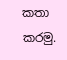කතා කරමු.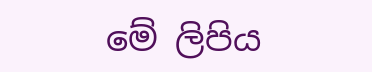මේ ලිපිය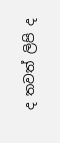ද තවත් ලිපි ද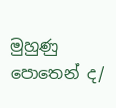මුහුණු පොතෙන් ද/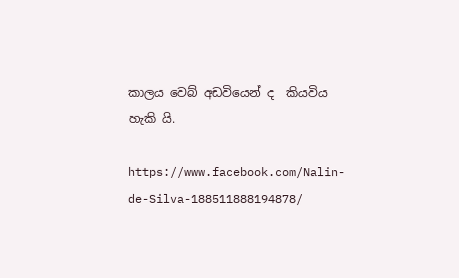කාලය වෙබ් අඩවියෙන් ද  කියවිය හැකි යි.

https://www.facebook.com/Nalin-de-Silva-188511888194878/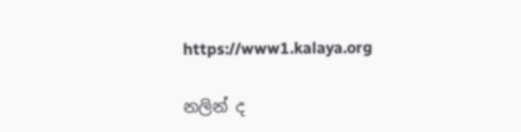https://www1.kalaya.org

නලින් ද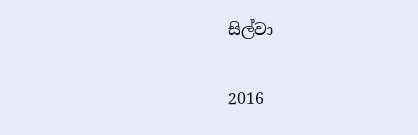සිල්වා

2016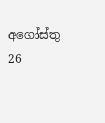අගෝස්තු 26